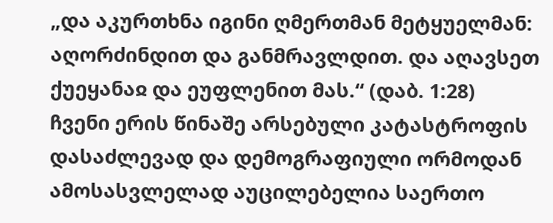„და აკურთხნა იგინი ღმერთმან მეტყუელმან:
აღორძინდით და განმრავლდით. და აღავსეთ
ქუეყანაჲ და ეუფლენით მას.“ (დაბ. 1:28)
ჩვენი ერის წინაშე არსებული კატასტროფის დასაძლევად და დემოგრაფიული ორმოდან ამოსასვლელად აუცილებელია საერთო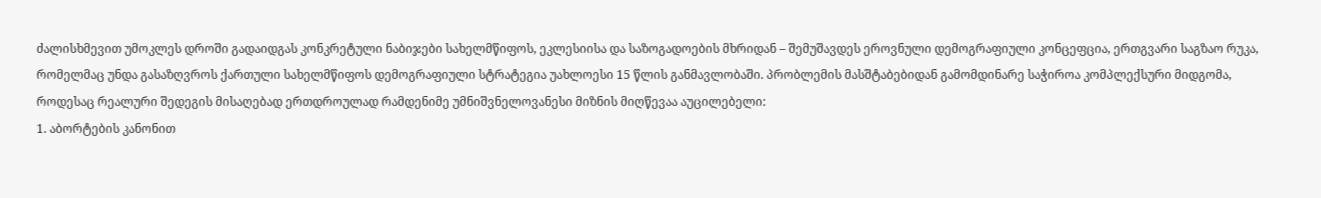ძალისხმევით უმოკლეს დროში გადაიდგას კონკრეტული ნაბიჯები სახელმწიფოს, ეკლესიისა და საზოგადოების მხრიდან – შემუშავდეს ეროვნული დემოგრაფიული კონცეფცია, ერთგვარი საგზაო რუკა, რომელმაც უნდა გასაზღვროს ქართული სახელმწიფოს დემოგრაფიული სტრატეგია უახლოესი 15 წლის განმავლობაში. პრობლემის მასშტაბებიდან გამომდინარე საჭიროა კომპლექსური მიდგომა, როდესაც რეალური შედეგის მისაღებად ერთდროულად რამდენიმე უმნიშვნელოვანესი მიზნის მიღწევაა აუცილებელი:
1. აბორტების კანონით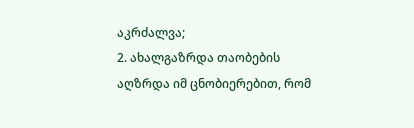აკრძალვა;
2. ახალგაზრდა თაობების აღზრდა იმ ცნობიერებით, რომ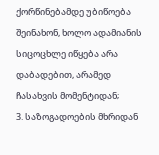ქორწინებამდე უბიწოება შეინახონ, ხოლო ადამიანის სიცოცხლე იწყება არა დაბადებით, არამედ ჩასახვის მომენტიდან;
3. საზოგადოების მხრიდან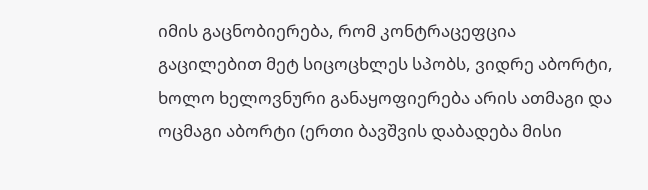იმის გაცნობიერება, რომ კონტრაცეფცია გაცილებით მეტ სიცოცხლეს სპობს, ვიდრე აბორტი, ხოლო ხელოვნური განაყოფიერება არის ათმაგი და ოცმაგი აბორტი (ერთი ბავშვის დაბადება მისი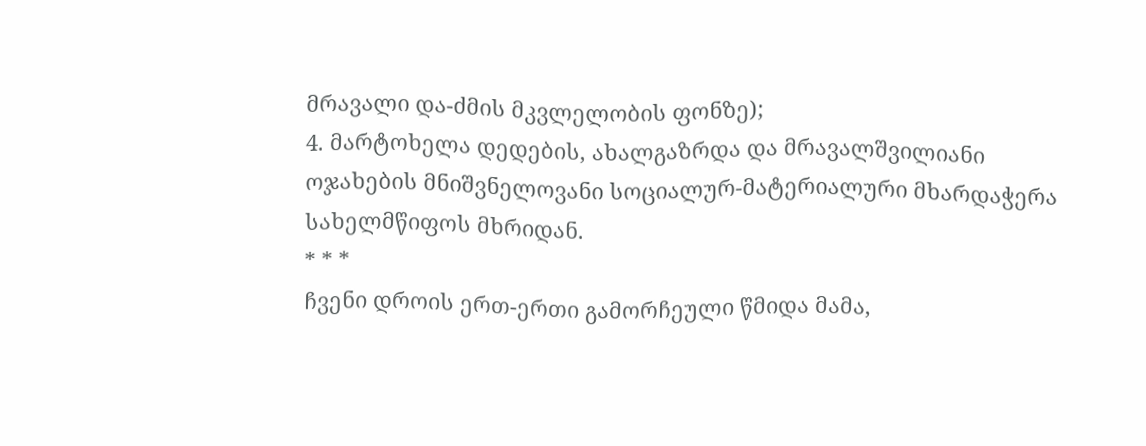მრავალი და-ძმის მკვლელობის ფონზე);
4. მარტოხელა დედების, ახალგაზრდა და მრავალშვილიანი ოჯახების მნიშვნელოვანი სოციალურ-მატერიალური მხარდაჭერა სახელმწიფოს მხრიდან.
* * *
ჩვენი დროის ერთ-ერთი გამორჩეული წმიდა მამა,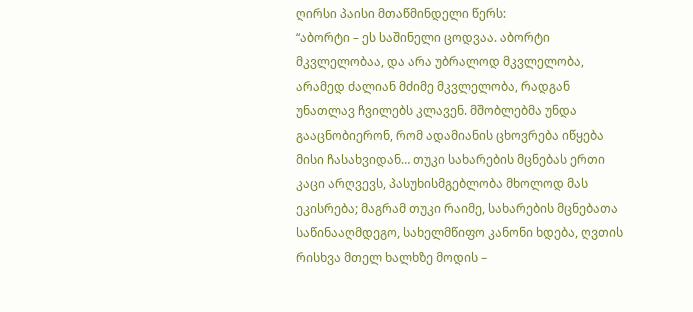ღირსი პაისი მთაწმინდელი წერს:
“აბორტი – ეს საშინელი ცოდვაა. აბორტი მკვლელობაა, და არა უბრალოდ მკვლელობა, არამედ ძალიან მძიმე მკვლელობა, რადგან უნათლავ ჩვილებს კლავენ. მშობლებმა უნდა გააცნობიერონ, რომ ადამიანის ცხოვრება იწყება მისი ჩასახვიდან… თუკი სახარების მცნებას ერთი კაცი არღვევს, პასუხისმგებლობა მხოლოდ მას ეკისრება; მაგრამ თუკი რაიმე, სახარების მცნებათა საწინააღმდეგო, სახელმწიფო კანონი ხდება, ღვთის რისხვა მთელ ხალხზე მოდის –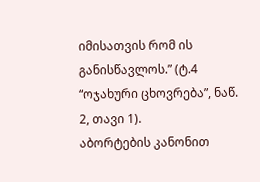იმისათვის რომ ის განისწავლოს.” (ტ.4 “ოჯახური ცხოვრება”, ნაწ. 2, თავი 1).
აბორტების კანონით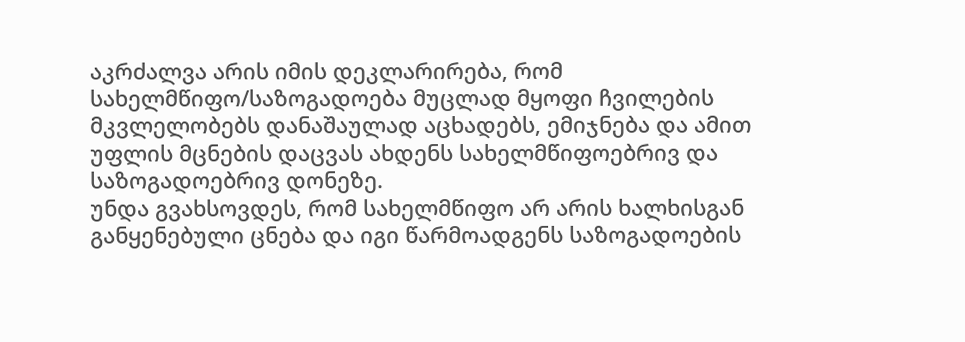აკრძალვა არის იმის დეკლარირება, რომ სახელმწიფო/საზოგადოება მუცლად მყოფი ჩვილების მკვლელობებს დანაშაულად აცხადებს, ემიჯნება და ამით უფლის მცნების დაცვას ახდენს სახელმწიფოებრივ და საზოგადოებრივ დონეზე.
უნდა გვახსოვდეს, რომ სახელმწიფო არ არის ხალხისგან განყენებული ცნება და იგი წარმოადგენს საზოგადოების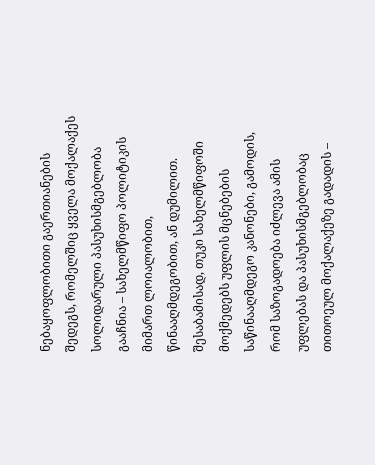ნებაყოფლობითი გაერთიანების შედეგს, რომელშიც ყველა მოქალაქეს სოლიდარული პასუხისმგებლობა გააჩნია – სახელმწიფო პოლიტიკის მიმართ ლოიალობით, წინააღმდეგობით, ან დუმილით. შესაბამისად, თუკი სახელმწიფოში მოქმედებს უფლის მცნებების საწინააღმდეგო კანონები, გამოდის, რომ საზოგადოება იძლევა ამის უფლებას და პასუხისმგებლობაც თითოეულ მოქალაქეზე გადადის –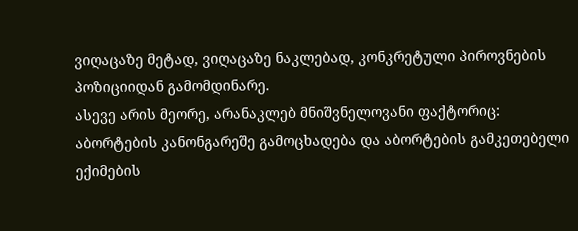ვიღაცაზე მეტად, ვიღაცაზე ნაკლებად, კონკრეტული პიროვნების პოზიციიდან გამომდინარე.
ასევე არის მეორე, არანაკლებ მნიშვნელოვანი ფაქტორიც: აბორტების კანონგარეშე გამოცხადება და აბორტების გამკეთებელი ექიმების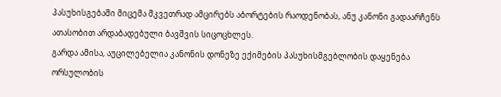პასუხისგებაში მიცემა მკვეთრად ამცირებს აბორტების რაოდენობას, ანუ კანონი გადაარჩენს ათასობით არდაბადებული ბავშვის სიცოცხლეს.
გარდა ამისა, აუცილებელია კანონის დონეზე ექიმების პასუხისმგებლობის დაყენება ორსულობის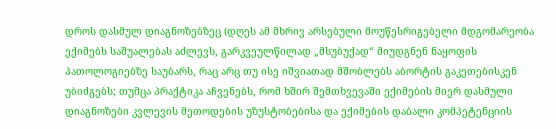დროს დასმულ დიაგნოზებზეც (დღეს ამ მხრივ არსებული მოუწესრიგებელი მდგომარეობა ექიმებს საშუალებას აძლევს, გარკვეულწილად „მსუბუქად“ მიუდგნენ ნაყოფის პათოლოგიებზე საუბარს, რაც არც თუ ისე იშვიათად მშობლებს აბორტის გაკეთებისკენ უბიძგებს; თუმცა პრაქტიკა აჩვენებს, რომ ხშირ შემთხვევაში ექიმების მიერ დასმული დიაგნოზები კვლევის მეთოდების უზუსტობებისა და ექიმების დაბალი კომპეტენციის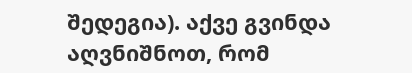შედეგია). აქვე გვინდა აღვნიშნოთ, რომ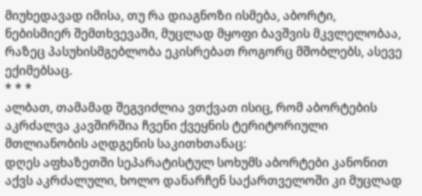მიუხედავად იმისა, თუ რა დიაგნოზი ისმება, აბორტი, ნებისმიერ შემთხვევაში, მუცლად მყოფი ბავშვის მკვლელობაა, რაზეც პასუხისმგებლობა ეკისრებათ როგორც მშობლებს, ასევე ექიმებსაც.
* * *
ალბათ, თამამად შეგვიძლია ვთქვათ ისიც, რომ აბორტების აკრძალვა კავშირშია ჩვენი ქვეყნის ტერიტორიული მთლიანობის აღდგენის საკითხთანაც:
დღეს აფხაზეთში სეპარატისტულ სოხუმს აბორტები კანონით აქვს აკრძალული, ხოლო დანარჩენ საქართველოში კი მუცლად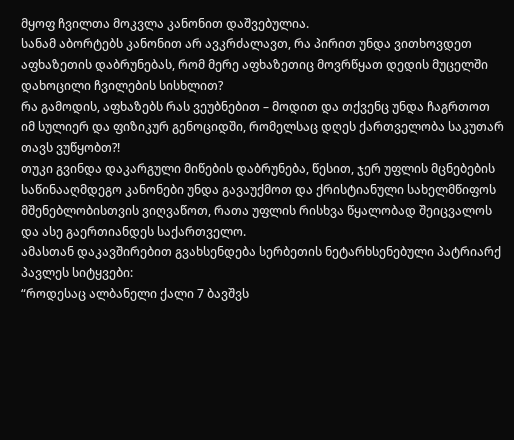მყოფ ჩვილთა მოკვლა კანონით დაშვებულია.
სანამ აბორტებს კანონით არ ავკრძალავთ, რა პირით უნდა ვითხოვდეთ აფხაზეთის დაბრუნებას, რომ მერე აფხაზეთიც მოვრწყათ დედის მუცელში დახოცილი ჩვილების სისხლით?
რა გამოდის, აფხაზებს რას ვეუბნებით – მოდით და თქვენც უნდა ჩაგრთოთ იმ სულიერ და ფიზიკურ გენოციდში, რომელსაც დღეს ქართველობა საკუთარ თავს ვუწყობთ?!
თუკი გვინდა დაკარგული მიწების დაბრუნება, წესით, ჯერ უფლის მცნებების საწინააღმდეგო კანონები უნდა გავაუქმოთ და ქრისტიანული სახელმწიფოს მშენებლობისთვის ვიღვაწოთ, რათა უფლის რისხვა წყალობად შეიცვალოს და ასე გაერთიანდეს საქართველო.
ამასთან დაკავშირებით გვახსენდება სერბეთის ნეტარხსენებული პატრიარქ პავლეს სიტყვები:
“როდესაც ალბანელი ქალი 7 ბავშვს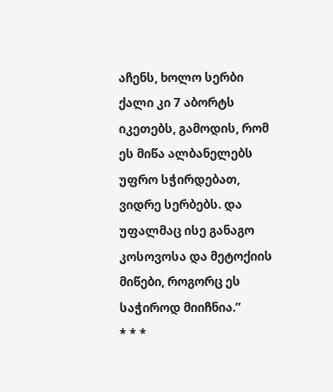აჩენს, ხოლო სერბი ქალი კი 7 აბორტს იკეთებს, გამოდის, რომ ეს მიწა ალბანელებს უფრო სჭირდებათ, ვიდრე სერბებს. და უფალმაც ისე განაგო კოსოვოსა და მეტოქიის მიწები, როგორც ეს საჭიროდ მიიჩნია.”
* * *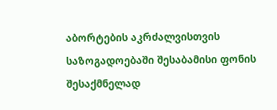აბორტების აკრძალვისთვის საზოგადოებაში შესაბამისი ფონის შესაქმნელად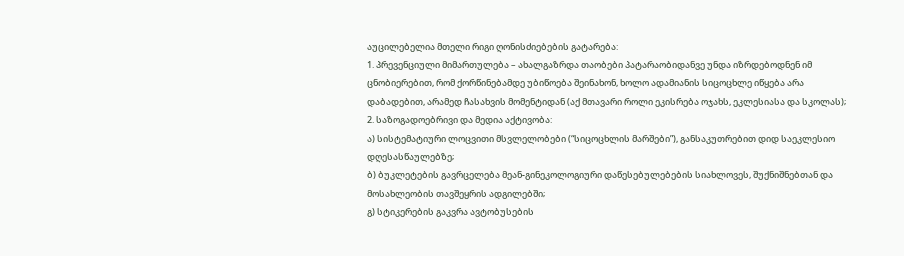აუცილებელია მთელი რიგი ღონისძიებების გატარება:
1. პრევენციული მიმართულება – ახალგაზრდა თაობები პატარაობიდანვე უნდა იზრდებოდნენ იმ ცნობიერებით, რომ ქორწინებამდე უბიწოება შეინახონ, ხოლო ადამიანის სიცოცხლე იწყება არა დაბადებით, არამედ ჩასახვის მომენტიდან (აქ მთავარი როლი ეკისრება ოჯახს, ეკლესიასა და სკოლას);
2. საზოგადოებრივი და მედია აქტივობა:
ა) სისტემატიური ლოცვითი მსვლელობები (“სიცოცხლის მარშები”), განსაკუთრებით დიდ საეკლესიო დღესასწაულებზე;
ბ) ბუკლეტების გავრცელება მეან-გინეკოლოგიური დაწესებულებების სიახლოვეს, შუქნიშნებთან და მოსახლეობის თავშეყრის ადგილებში;
გ) სტიკერების გაკვრა ავტობუსების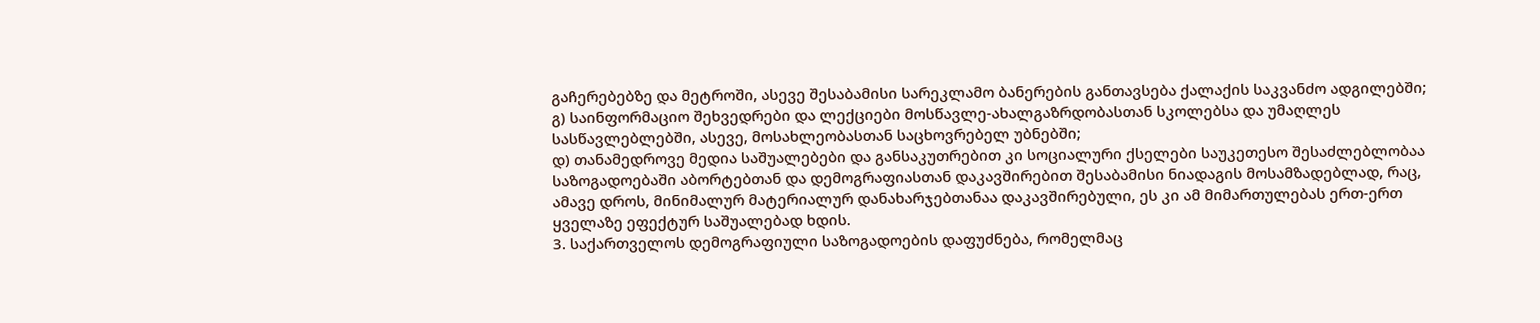გაჩერებებზე და მეტროში, ასევე შესაბამისი სარეკლამო ბანერების განთავსება ქალაქის საკვანძო ადგილებში;
გ) საინფორმაციო შეხვედრები და ლექციები მოსწავლე-ახალგაზრდობასთან სკოლებსა და უმაღლეს სასწავლებლებში, ასევე, მოსახლეობასთან საცხოვრებელ უბნებში;
დ) თანამედროვე მედია საშუალებები და განსაკუთრებით კი სოციალური ქსელები საუკეთესო შესაძლებლობაა საზოგადოებაში აბორტებთან და დემოგრაფიასთან დაკავშირებით შესაბამისი ნიადაგის მოსამზადებლად, რაც, ამავე დროს, მინიმალურ მატერიალურ დანახარჯებთანაა დაკავშირებული, ეს კი ამ მიმართულებას ერთ-ერთ ყველაზე ეფექტურ საშუალებად ხდის.
3. საქართველოს დემოგრაფიული საზოგადოების დაფუძნება, რომელმაც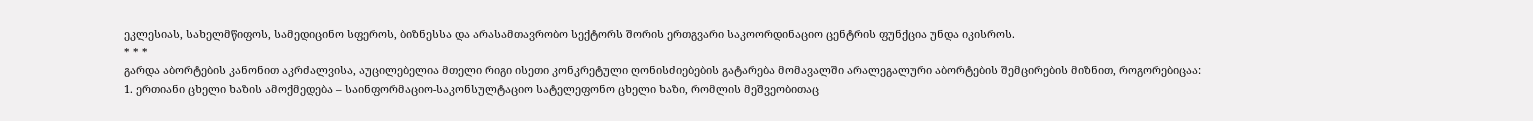ეკლესიას, სახელმწიფოს, სამედიცინო სფეროს, ბიზნესსა და არასამთავრობო სექტორს შორის ერთგვარი საკოორდინაციო ცენტრის ფუნქცია უნდა იკისროს.
* * *
გარდა აბორტების კანონით აკრძალვისა, აუცილებელია მთელი რიგი ისეთი კონკრეტული ღონისძიებების გატარება მომავალში არალეგალური აბორტების შემცირების მიზნით, როგორებიცაა:
1. ერთიანი ცხელი ხაზის ამოქმედება – საინფორმაციო-საკონსულტაციო სატელეფონო ცხელი ხაზი, რომლის მეშვეობითაც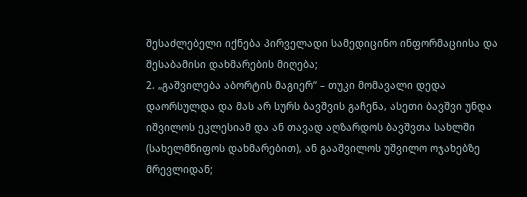შესაძლებელი იქნება პირველადი სამედიცინო ინფორმაციისა და შესაბამისი დახმარების მიღება;
2. „გაშვილება აბორტის მაგიერ“ – თუკი მომავალი დედა დაორსულდა და მას არ სურს ბავშვის გაჩენა, ასეთი ბავშვი უნდა იშვილოს ეკლესიამ და ან თავად აღზარდოს ბავშვთა სახლში (სახელმწიფოს დახმარებით), ან გააშვილოს უშვილო ოჯახებზე მრევლიდან;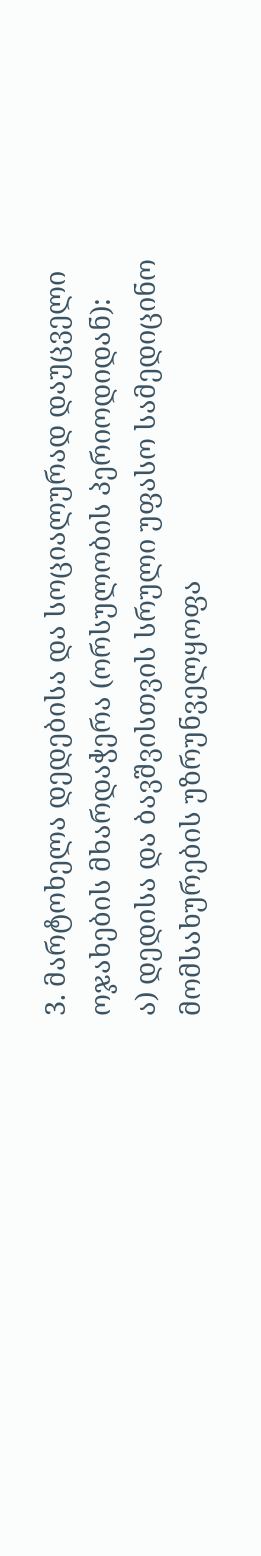3. მარტოხელა დედებისა და სოციალურად დაუცველი ოჯახების მხარდაჭერა (ორსულობის პერიოდიდან):
ა) დედისა და ბავშვისთვის სრული უფასო სამედიცინო მომსახურების უზრუნველყოფა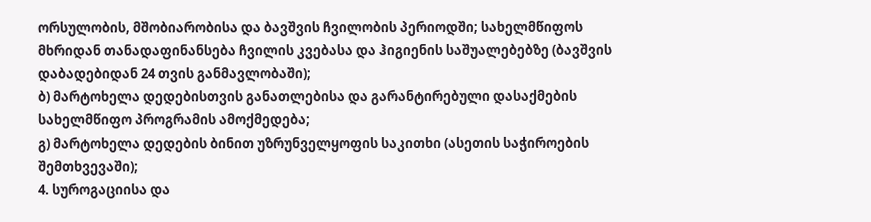ორსულობის, მშობიარობისა და ბავშვის ჩვილობის პერიოდში; სახელმწიფოს მხრიდან თანადაფინანსება ჩვილის კვებასა და ჰიგიენის საშუალებებზე (ბავშვის დაბადებიდან 24 თვის განმავლობაში);
ბ) მარტოხელა დედებისთვის განათლებისა და გარანტირებული დასაქმების სახელმწიფო პროგრამის ამოქმედება;
გ) მარტოხელა დედების ბინით უზრუნველყოფის საკითხი (ასეთის საჭიროების შემთხვევაში);
4. სუროგაციისა და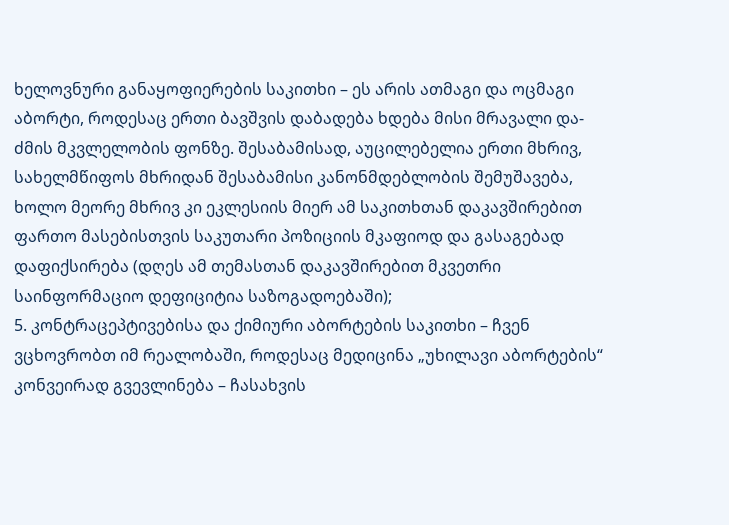ხელოვნური განაყოფიერების საკითხი – ეს არის ათმაგი და ოცმაგი აბორტი, როდესაც ერთი ბავშვის დაბადება ხდება მისი მრავალი და-ძმის მკვლელობის ფონზე. შესაბამისად, აუცილებელია ერთი მხრივ, სახელმწიფოს მხრიდან შესაბამისი კანონმდებლობის შემუშავება, ხოლო მეორე მხრივ კი ეკლესიის მიერ ამ საკითხთან დაკავშირებით ფართო მასებისთვის საკუთარი პოზიციის მკაფიოდ და გასაგებად დაფიქსირება (დღეს ამ თემასთან დაკავშირებით მკვეთრი საინფორმაციო დეფიციტია საზოგადოებაში);
5. კონტრაცეპტივებისა და ქიმიური აბორტების საკითხი – ჩვენ ვცხოვრობთ იმ რეალობაში, როდესაც მედიცინა „უხილავი აბორტების“ კონვეირად გვევლინება – ჩასახვის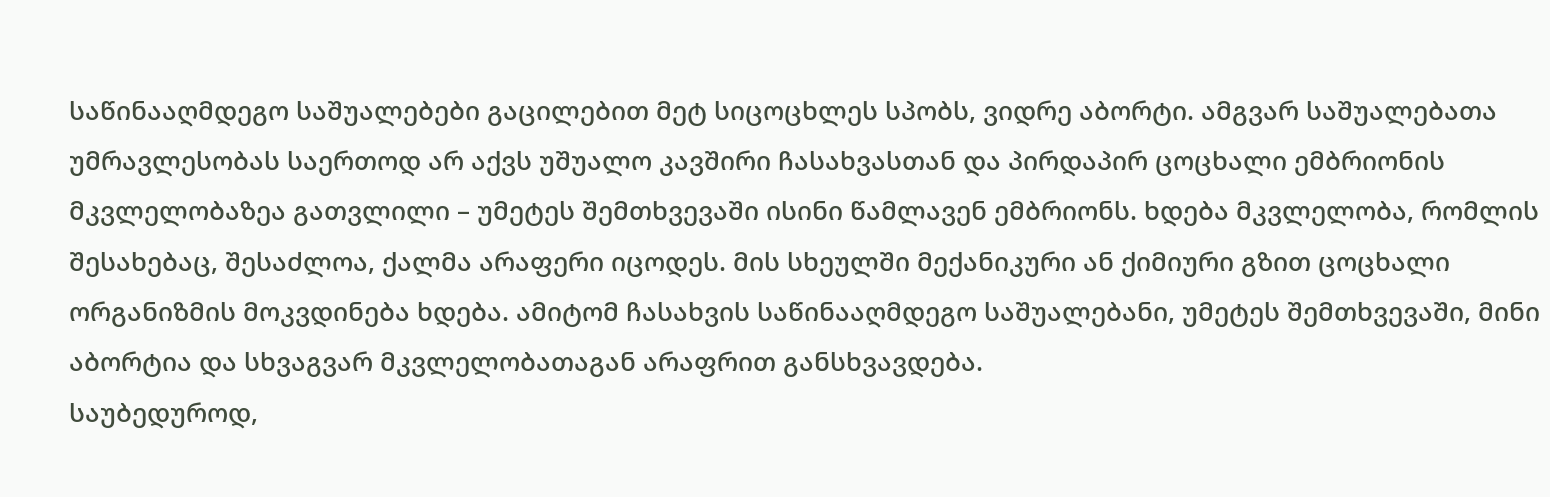საწინააღმდეგო საშუალებები გაცილებით მეტ სიცოცხლეს სპობს, ვიდრე აბორტი. ამგვარ საშუალებათა უმრავლესობას საერთოდ არ აქვს უშუალო კავშირი ჩასახვასთან და პირდაპირ ცოცხალი ემბრიონის მკვლელობაზეა გათვლილი – უმეტეს შემთხვევაში ისინი წამლავენ ემბრიონს. ხდება მკვლელობა, რომლის შესახებაც, შესაძლოა, ქალმა არაფერი იცოდეს. მის სხეულში მექანიკური ან ქიმიური გზით ცოცხალი ორგანიზმის მოკვდინება ხდება. ამიტომ ჩასახვის საწინააღმდეგო საშუალებანი, უმეტეს შემთხვევაში, მინი აბორტია და სხვაგვარ მკვლელობათაგან არაფრით განსხვავდება.
საუბედუროდ,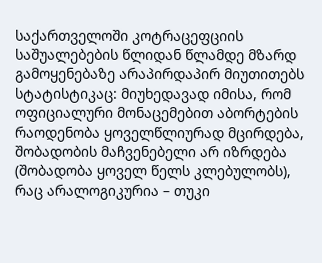საქართველოში კოტრაცეფციის საშუალებების წლიდან წლამდე მზარდ გამოყენებაზე არაპირდაპირ მიუთითებს სტატისტიკაც: მიუხედავად იმისა, რომ ოფიციალური მონაცემებით აბორტების რაოდენობა ყოველწლიურად მცირდება, შობადობის მაჩვენებელი არ იზრდება (შობადობა ყოველ წელს კლებულობს), რაც არალოგიკურია – თუკი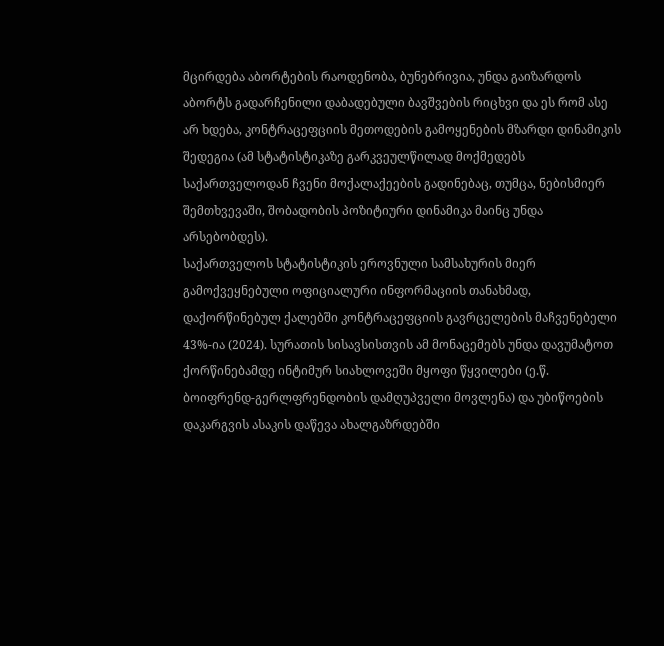მცირდება აბორტების რაოდენობა, ბუნებრივია, უნდა გაიზარდოს აბორტს გადარჩენილი დაბადებული ბავშვების რიცხვი და ეს რომ ასე არ ხდება, კონტრაცეფციის მეთოდების გამოყენების მზარდი დინამიკის შედეგია (ამ სტატისტიკაზე გარკვეულწილად მოქმედებს საქართველოდან ჩვენი მოქალაქეების გადინებაც, თუმცა, ნებისმიერ შემთხვევაში, შობადობის პოზიტიური დინამიკა მაინც უნდა არსებობდეს).
საქართველოს სტატისტიკის ეროვნული სამსახურის მიერ გამოქვეყნებული ოფიციალური ინფორმაციის თანახმად, დაქორწინებულ ქალებში კონტრაცეფციის გავრცელების მაჩვენებელი 43%-ია (2024). სურათის სისავსისთვის ამ მონაცემებს უნდა დავუმატოთ ქორწინებამდე ინტიმურ სიახლოვეში მყოფი წყვილები (ე.წ. ბოიფრენდ-გერლფრენდობის დამღუპველი მოვლენა) და უბიწოების დაკარგვის ასაკის დაწევა ახალგაზრდებში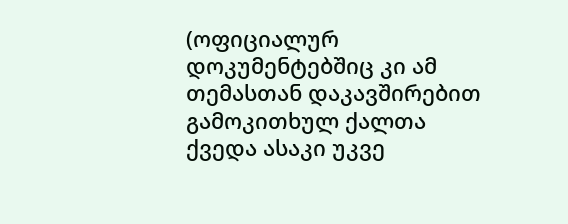(ოფიციალურ დოკუმენტებშიც კი ამ თემასთან დაკავშირებით გამოკითხულ ქალთა ქვედა ასაკი უკვე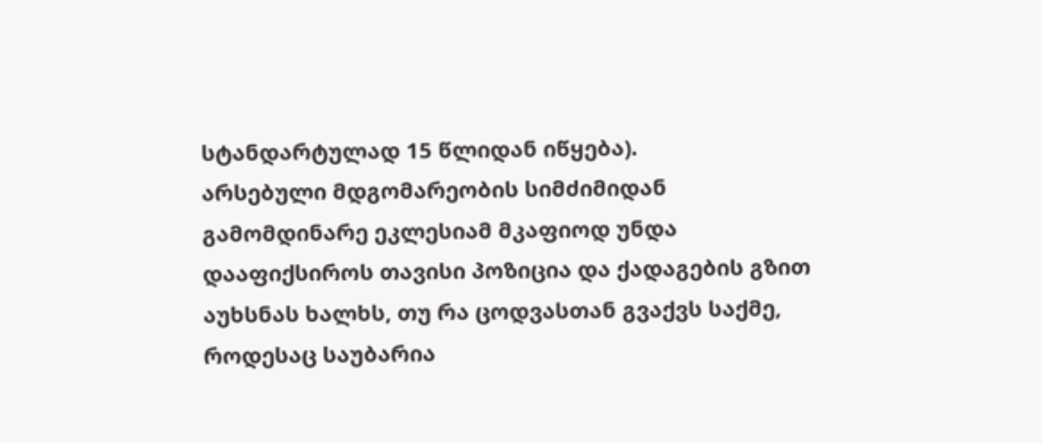სტანდარტულად 15 წლიდან იწყება).
არსებული მდგომარეობის სიმძიმიდან გამომდინარე ეკლესიამ მკაფიოდ უნდა დააფიქსიროს თავისი პოზიცია და ქადაგების გზით აუხსნას ხალხს, თუ რა ცოდვასთან გვაქვს საქმე, როდესაც საუბარია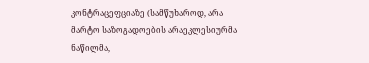კონტრაცეფციაზე (სამწუხაროდ, არა მარტო საზოგადოების არაეკლესიურმა ნაწილმა,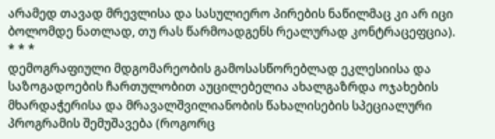არამედ თავად მრევლისა და სასულიერო პირების ნაწილმაც კი არ იცი ბოლომდე ნათლად, თუ რას წარმოადგენს რეალურად კონტრაცეფცია).
* * *
დემოგრაფიული მდგომარეობის გამოსასწორებლად ეკლესიისა და საზოგადოების ჩართულობით აუცილებელია ახალგაზრდა ოჯახების მხარდაჭერისა და მრავალშვილიანობის წახალისების სპეციალური პროგრამის შემუშავება (როგორც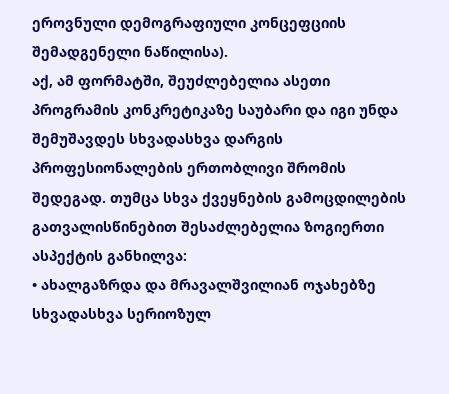ეროვნული დემოგრაფიული კონცეფციის შემადგენელი ნაწილისა).
აქ, ამ ფორმატში, შეუძლებელია ასეთი პროგრამის კონკრეტიკაზე საუბარი და იგი უნდა შემუშავდეს სხვადასხვა დარგის პროფესიონალების ერთობლივი შრომის შედეგად. თუმცა სხვა ქვეყნების გამოცდილების გათვალისწინებით შესაძლებელია ზოგიერთი ასპექტის განხილვა:
• ახალგაზრდა და მრავალშვილიან ოჯახებზე სხვადასხვა სერიოზულ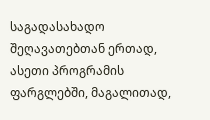საგადასახადო შეღავათებთან ერთად, ასეთი პროგრამის ფარგლებში, მაგალითად,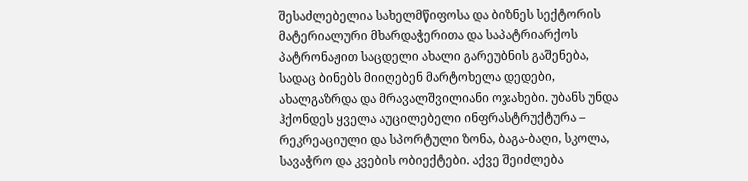შესაძლებელია სახელმწიფოსა და ბიზნეს სექტორის მატერიალური მხარდაჭერითა და საპატრიარქოს პატრონაჟით საცდელი ახალი გარეუბნის გაშენება, სადაც ბინებს მიიღებენ მარტოხელა დედები, ახალგაზრდა და მრავალშვილიანი ოჯახები. უბანს უნდა ჰქონდეს ყველა აუცილებელი ინფრასტრუქტურა – რეკრეაციული და სპორტული ზონა, ბაგა-ბაღი, სკოლა, სავაჭრო და კვების ობიექტები. აქვე შეიძლება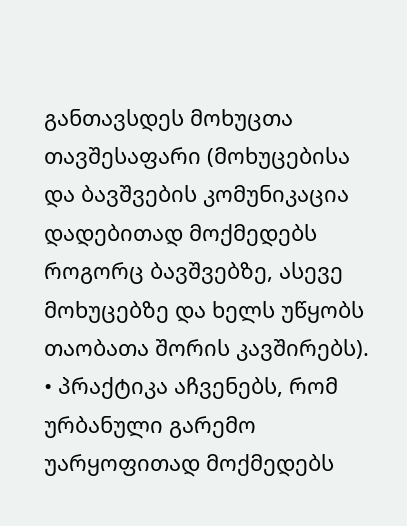განთავსდეს მოხუცთა თავშესაფარი (მოხუცებისა და ბავშვების კომუნიკაცია დადებითად მოქმედებს როგორც ბავშვებზე, ასევე მოხუცებზე და ხელს უწყობს თაობათა შორის კავშირებს).
• პრაქტიკა აჩვენებს, რომ ურბანული გარემო უარყოფითად მოქმედებს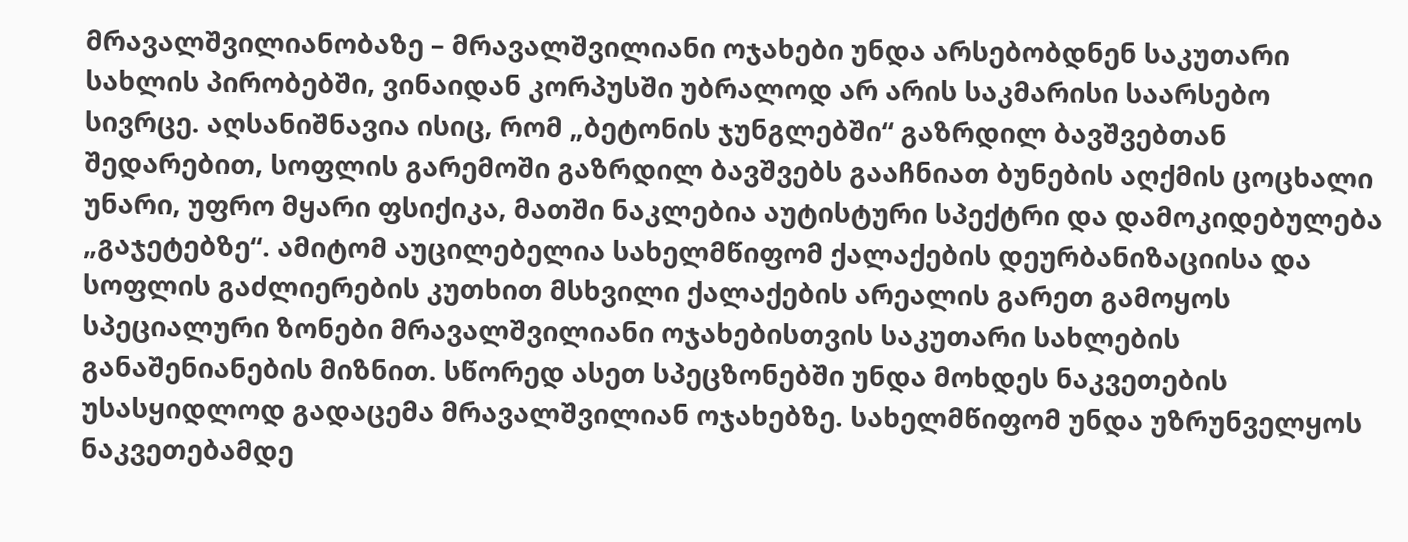მრავალშვილიანობაზე – მრავალშვილიანი ოჯახები უნდა არსებობდნენ საკუთარი სახლის პირობებში, ვინაიდან კორპუსში უბრალოდ არ არის საკმარისი საარსებო სივრცე. აღსანიშნავია ისიც, რომ „ბეტონის ჯუნგლებში“ გაზრდილ ბავშვებთან შედარებით, სოფლის გარემოში გაზრდილ ბავშვებს გააჩნიათ ბუნების აღქმის ცოცხალი უნარი, უფრო მყარი ფსიქიკა, მათში ნაკლებია აუტისტური სპექტრი და დამოკიდებულება „გაჯეტებზე“. ამიტომ აუცილებელია სახელმწიფომ ქალაქების დეურბანიზაციისა და სოფლის გაძლიერების კუთხით მსხვილი ქალაქების არეალის გარეთ გამოყოს სპეციალური ზონები მრავალშვილიანი ოჯახებისთვის საკუთარი სახლების განაშენიანების მიზნით. სწორედ ასეთ სპეცზონებში უნდა მოხდეს ნაკვეთების უსასყიდლოდ გადაცემა მრავალშვილიან ოჯახებზე. სახელმწიფომ უნდა უზრუნველყოს ნაკვეთებამდე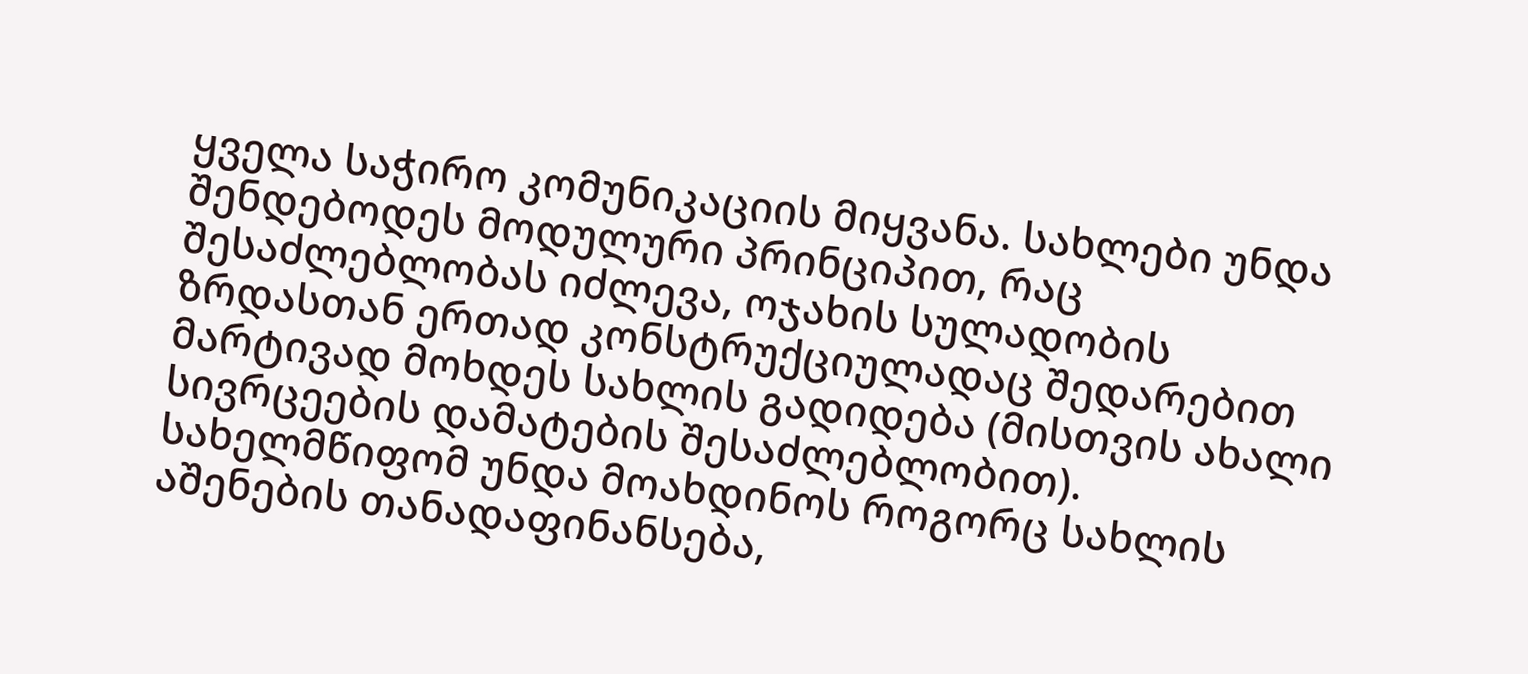ყველა საჭირო კომუნიკაციის მიყვანა. სახლები უნდა შენდებოდეს მოდულური პრინციპით, რაც შესაძლებლობას იძლევა, ოჯახის სულადობის ზრდასთან ერთად კონსტრუქციულადაც შედარებით მარტივად მოხდეს სახლის გადიდება (მისთვის ახალი სივრცეების დამატების შესაძლებლობით). სახელმწიფომ უნდა მოახდინოს როგორც სახლის აშენების თანადაფინანსება,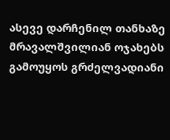ასევე დარჩენილ თანხაზე მრავალშვილიან ოჯახებს გამოუყოს გრძელვადიანი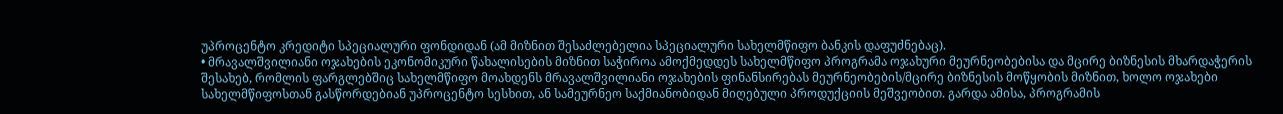უპროცენტო კრედიტი სპეციალური ფონდიდან (ამ მიზნით შესაძლებელია სპეციალური სახელმწიფო ბანკის დაფუძნებაც).
• მრავალშვილიანი ოჯახების ეკონომიკური წახალისების მიზნით საჭიროა ამოქმედდეს სახელმწიფო პროგრამა ოჯახური მეურნეობებისა და მცირე ბიზნესის მხარდაჭერის შესახებ, რომლის ფარგლებშიც სახელმწიფო მოახდენს მრავალშვილიანი ოჯახების ფინანსირებას მეურნეობების/მცირე ბიზნესის მოწყობის მიზნით, ხოლო ოჯახები სახელმწიფოსთან გასწორდებიან უპროცენტო სესხით, ან სამეურნეო საქმიანობიდან მიღებული პროდუქციის მეშვეობით. გარდა ამისა, პროგრამის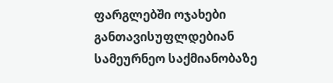ფარგლებში ოჯახები განთავისუფლდებიან სამეურნეო საქმიანობაზე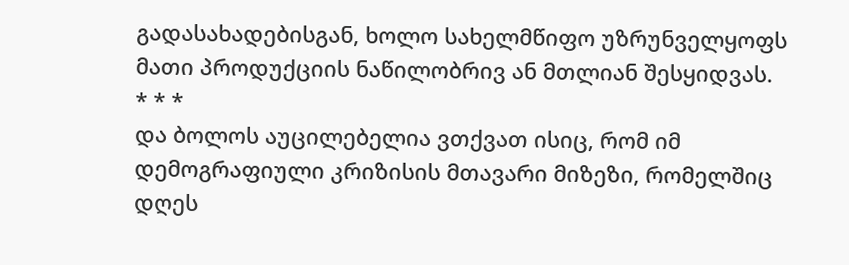გადასახადებისგან, ხოლო სახელმწიფო უზრუნველყოფს მათი პროდუქციის ნაწილობრივ ან მთლიან შესყიდვას.
* * *
და ბოლოს აუცილებელია ვთქვათ ისიც, რომ იმ დემოგრაფიული კრიზისის მთავარი მიზეზი, რომელშიც დღეს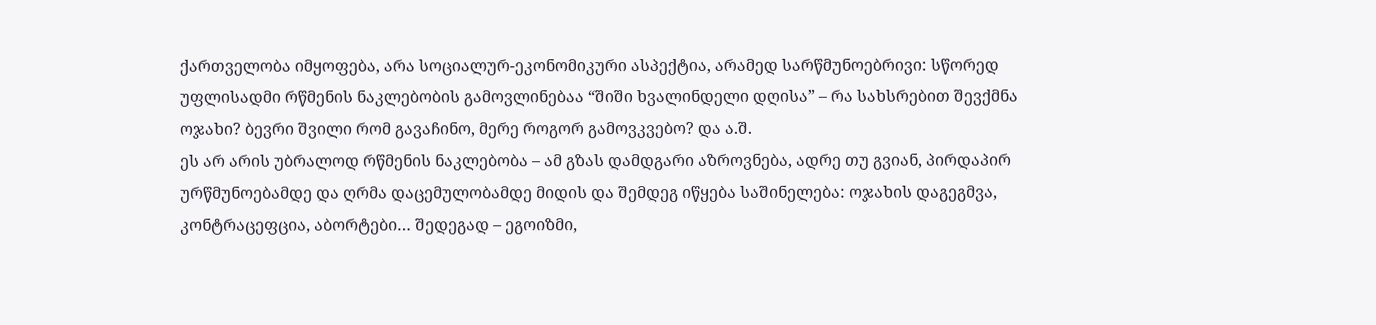ქართველობა იმყოფება, არა სოციალურ-ეკონომიკური ასპექტია, არამედ სარწმუნოებრივი: სწორედ უფლისადმი რწმენის ნაკლებობის გამოვლინებაა “შიში ხვალინდელი დღისა” – რა სახსრებით შევქმნა ოჯახი? ბევრი შვილი რომ გავაჩინო, მერე როგორ გამოვკვებო? და ა.შ.
ეს არ არის უბრალოდ რწმენის ნაკლებობა – ამ გზას დამდგარი აზროვნება, ადრე თუ გვიან, პირდაპირ ურწმუნოებამდე და ღრმა დაცემულობამდე მიდის და შემდეგ იწყება საშინელება: ოჯახის დაგეგმვა, კონტრაცეფცია, აბორტები… შედეგად – ეგოიზმი,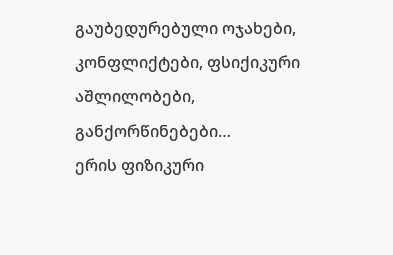გაუბედურებული ოჯახები, კონფლიქტები, ფსიქიკური აშლილობები, განქორწინებები…
ერის ფიზიკური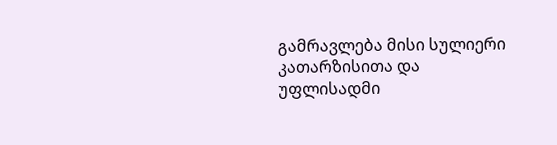გამრავლება მისი სულიერი კათარზისითა და უფლისადმი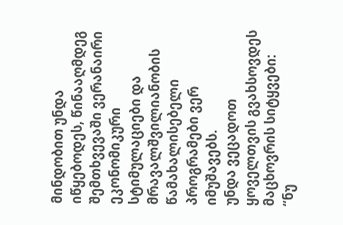მინდობით უნდა იწყებოდეს, წინააღმდეგ შემთხვევაში ვერანაირი ეკონომიკური სტიმულაციები და მრავალშვილიანობის წამახალისებელი პროგრამები ვერ იმუშავებს.
უნდა ვეცადოთ ყოველთვის გვახსოვდეს მაცხოვრის სიტყვები:
“ნუ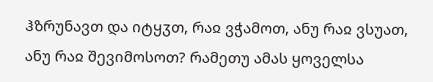ჰზრუნავთ და იტყჳთ, რაჲ ვჭამოთ, ანუ რაჲ ვსუათ, ანუ რაჲ შევიმოსოთ? რამეთუ ამას ყოველსა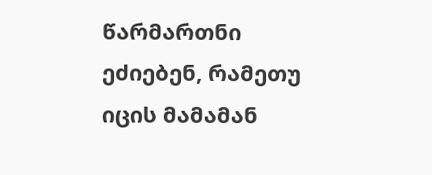წარმართნი ეძიებენ, რამეთუ იცის მამამან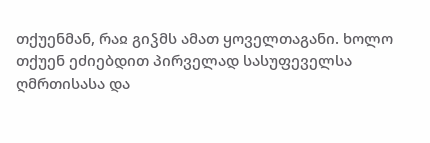თქუენმან, რაჲ გიჴმს ამათ ყოველთაგანი. ხოლო თქუენ ეძიებდით პირველად სასუფეველსა ღმრთისასა და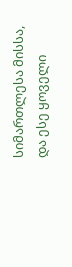სიმართლესა მისსა, და ესე ყოველი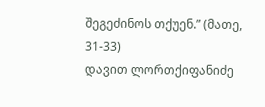შეგეძინოს თქუენ.” (მათე, 31-33)
დავით ლორთქიფანიძე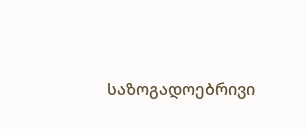საზოგადოებრივი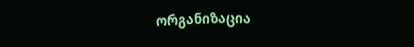ორგანიზაცია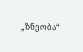„ზნეობა“